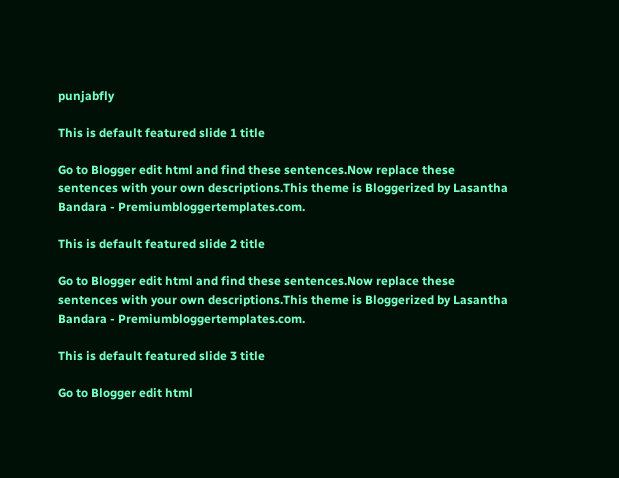punjabfly

This is default featured slide 1 title

Go to Blogger edit html and find these sentences.Now replace these sentences with your own descriptions.This theme is Bloggerized by Lasantha Bandara - Premiumbloggertemplates.com.

This is default featured slide 2 title

Go to Blogger edit html and find these sentences.Now replace these sentences with your own descriptions.This theme is Bloggerized by Lasantha Bandara - Premiumbloggertemplates.com.

This is default featured slide 3 title

Go to Blogger edit html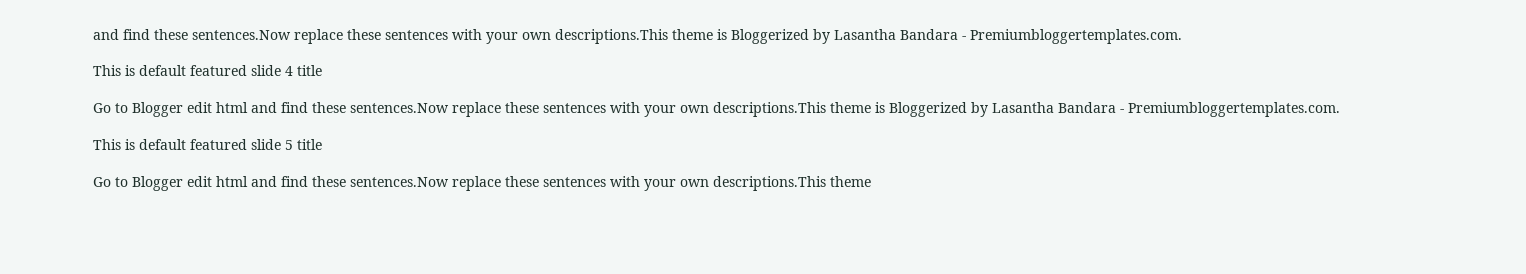and find these sentences.Now replace these sentences with your own descriptions.This theme is Bloggerized by Lasantha Bandara - Premiumbloggertemplates.com.

This is default featured slide 4 title

Go to Blogger edit html and find these sentences.Now replace these sentences with your own descriptions.This theme is Bloggerized by Lasantha Bandara - Premiumbloggertemplates.com.

This is default featured slide 5 title

Go to Blogger edit html and find these sentences.Now replace these sentences with your own descriptions.This theme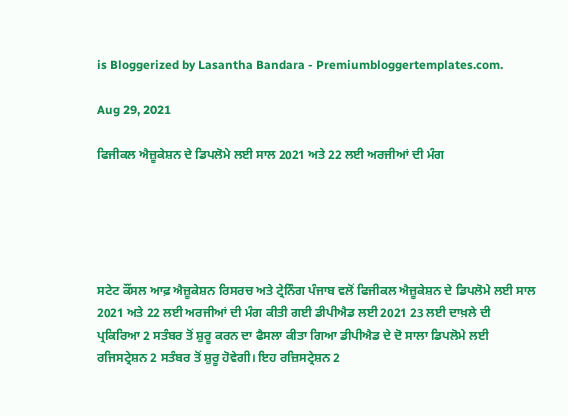is Bloggerized by Lasantha Bandara - Premiumbloggertemplates.com.

Aug 29, 2021

ਫਿਜੀਕਲ ਐਜ਼ੂਕੇਸ਼ਨ ਦੇ ਡਿਪਲੋਮੇ ਲਈ ਸਾਲ 2021 ਅਤੇ 22 ਲਈ ਅਰਜੀਆਂ ਦੀ ਮੰਗ





ਸਟੇਟ ਕੌਂਸਲ ਆਫ਼ ਐਜ਼ੂਕੇਸ਼ਨ ਰਿਸਰਚ ਅਤੇ ਟ੍ਰੇਨਿੰਗ ਪੰਜਾਬ ਵਲੋਂ ਫਿਜੀਕਲ ਐਜ਼ੂਕੇਸ਼ਨ ਦੇ ਡਿਪਲੋਮੇ ਲਈ ਸਾਲ 2021 ਅਤੇ 22 ਲਈ ਅਰਜੀਆਂ ਦੀ ਮੰਗ ਕੀਤੀ ਗਈ ਡੀਪੀਐਡ ਲਈ 2021 23 ਲਈ ਦਾਖ਼ਲੇ ਦੀ ਪ੍ਰਕਿਰਿਆ 2 ਸਤੰਬਰ ਤੋਂ ਸ਼ੁਰੂ ਕਰਨ ਦਾ ਫੈਸਲਾ ਕੀਤਾ ਗਿਆ ਡੀਪੀਐਡ ਦੇ ਦੋ ਸਾਲਾ ਡਿਪਲੋਮੇ ਲਈ ਰਜਿਸਟ੍ਰੇਸ਼ਨ 2 ਸਤੰਬਰ ਤੋਂ ਸ਼ੁਰੂ ਹੋਵੇਗੀ। ਇਹ ਰਜ਼ਿਸਟ੍ਰੇਸ਼ਨ 2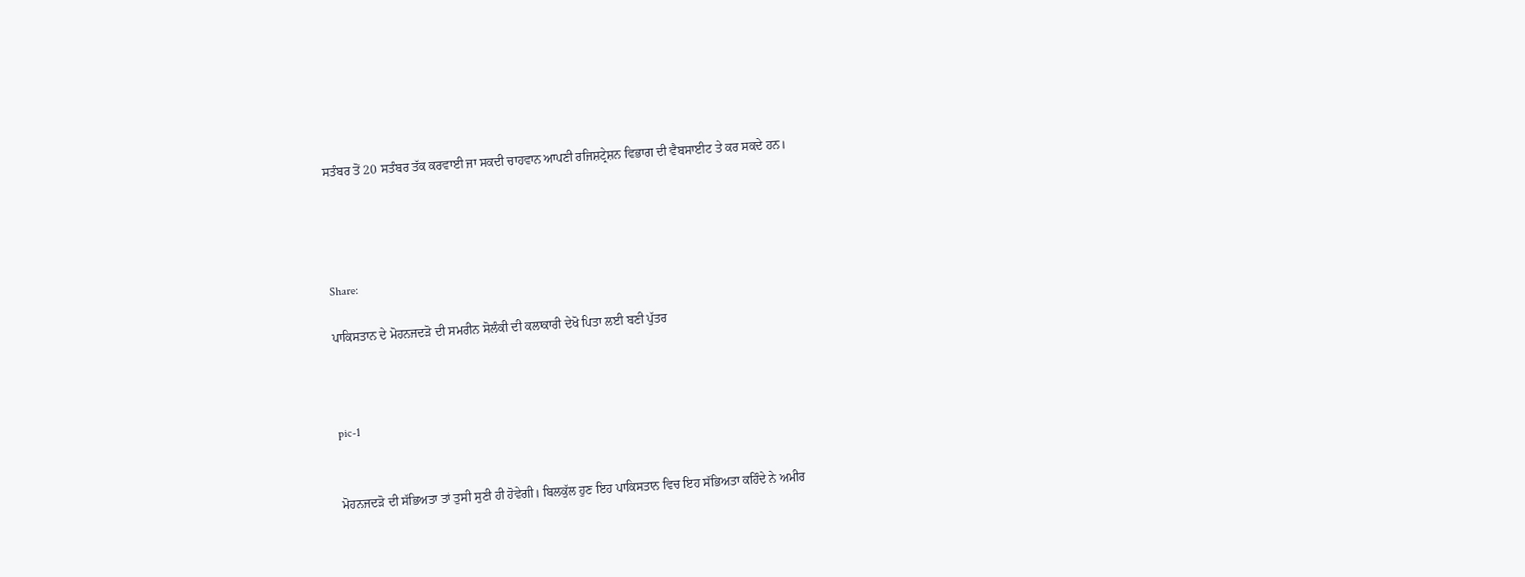ਸਤੰਬਰ ਤੋਂ 20 ਸਤੰਬਰ ਤੱਕ ਕਰਵਾਈ ਜਾ ਸਕਦੀ ਚਾਹਵਾਨ ਆਪਣੀ ਰਜਿਸ਼ਟ੍ਰੇਸ਼ਨ ਵਿਭਾਗ ਦੀ ਵੈਬਸਾਈਟ ਤੇ ਕਰ ਸਕਦੇ ਹਨ।




Share:

ਪਾਕਿਸਤਾਨ ਦੇ ਮੋਹਨਜਦੜੋ ਦੀ ਸਮਰੀਨ ਸੋਲੰਕੀ ਦੀ ਕਲਾਕਾਰੀ ਦੇਖੋ ਪਿਤਾ ਲਈ ਬਣੀ ਪੁੱਤਰ



pic-1


ਮੋਹਨਜਦੜੋ ਦੀ ਸੱਭਿਅਤਾ ਤਾਂ ਤੁਸੀ ਸੁਣੀ ਹੀ ਹੋਵੇਗੀ। ਬਿਲਕੁੱਲ ਹੁਣ ਇਹ ਪਾਕਿਸਤਾਨ ਵਿਚ ਇਹ ਸੱਭਿਅਤਾ ਕਹਿੰਦੇ ਨੇ ਅਮੀਰ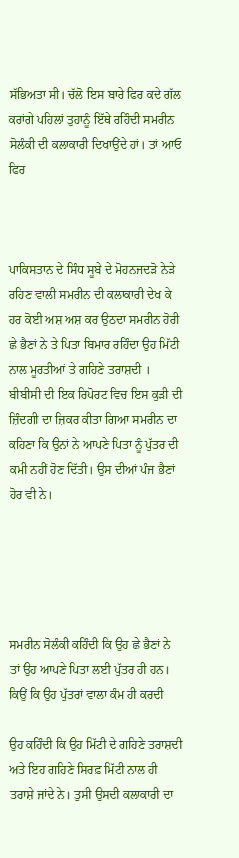ਸੱਭਿਅਤਾ ਸੀ। ਚੱਲੋ ਇਸ ਬਾਰੇ ਫਿਰ ਕਦੇ ਗੱਲ ਕਰਾਂਗੇ ਪਹਿਲਾਂ ਤੁਹਾਨੂੰ ਇੱਥੇ ਰਹਿੰਦੀ ਸਮਰੀਨ ਸੋਲੰਕੀ ਦੀ ਕਲਾਕਾਰੀ ਦਿਖਾਉਂਦੇ ਹਾਂ। ਤਾਂ ਆਓ ਫਿਰ



ਪਾਕਿਸਤਾਨ ਦੇ ਸਿੰਧ ਸੂਬੇ ਦੇ ਮੋਹਨਜਦੜੋ ਨੇੜੇ ਰਹਿਣ ਵਾਲੀ ਸਮਰੀਨ ਦੀ ਕਲਾਕਾਰੀ ਦੇਖ ਕੇ ਹਰ ਕੋਈ ਅਸ਼ ਅਸ਼ ਕਰ ਉਠਦਾ ਸਮਰੀਨ ਹੋਰੀ ਛੇ ਭੈਣਾਂ ਨੇ ਤੇ ਪਿਤਾ ਬਿਮਾਰ ਰਹਿੰਦਾ ਉਹ ਮਿੱਟੀ ਨਾਲ ਮੂਰਤੀਆਂ ਤੇ ਗਹਿਣੇ ਤਰਾਸ਼ਦੀ । ਬੀਬੀਸੀ ਦੀ ਇਕ ਰਿਪੋਰਟ ਵਿਚ ਇਸ ਕੁੜੀ ਦੀ ਜ਼ਿੰਦਗੀ ਦਾ ਜ਼ਿਕਰ ਕੀਤਾ ਗਿਆ ਸਮਰੀਨ ਦਾ ਕਹਿਣਾ ਕਿ ਉਨਾਂ ਨੇ ਆਪਣੇ ਪਿਤਾ ਨੂੰ ਪੁੱਤਰ ਦੀ ਕਮੀ ਨਹੀਂ ਹੋਣ ਦਿੱਤੀ। ਉਸ ਦੀਆਂ ਪੰਜ ਭੈਣਾਂ ਹੋਰ ਵੀ ਨੇ।





ਸਮਰੀਨ ਸੋਲੰਕੀ ਕਹਿੰਦੀ ਕਿ ਉਹ ਛੇ ਭੈਣਾਂ ਨੇ ਤਾਂ ਉਹ ਆਪਣੇ ਪਿਤਾ ਲਈ ਪੁੱਤਰ ਹੀ ਹਨ। ਕਿਉਂ ਕਿ ਉਹ ਪੁੱਤਰਾਂ ਵਾਲਾ ਕੰਮ ਹੀ ਕਰਦੀ

ਉਹ ਕਹਿੰਦੀ ਕਿ ਉਹ ਮਿੱਟੀ ਦੇ ਗਹਿਣੇ ਤਰਾਸ਼ਦੀ ਅਤੇ ਇਹ ਗਹਿਣੇ ਸਿਰਫ਼ ਮਿੱਟੀ ਨਾਲ ਹੀ ਤਰਾਸ਼ੇ ਜਾਂਦੇ ਨੇ। ਤੁਸੀ ਉਸਦੀ ਕਲਾਕਾਰੀ ਦਾ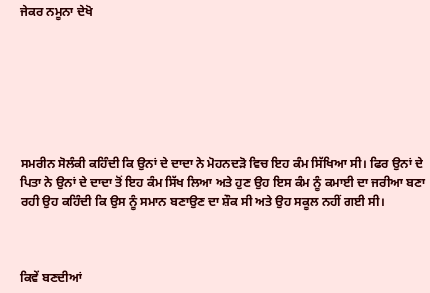ਜੇਕਰ ਨਮੂਨਾ ਦੇਖੋ







ਸਮਰੀਨ ਸੋਲੰਕੀ ਕਹਿੰਦੀ ਕਿ ਉਨਾਂ ਦੇ ਦਾਦਾ ਨੇ ਮੋਹਨਦੜੋ ਵਿਚ ਇਹ ਕੰਮ ਸਿੱਖਿਆ ਸੀ। ਫਿਰ ਉਨਾਂ ਦੇ ਪਿਤਾ ਨੇ ਉਨਾਂ ਦੇ ਦਾਦਾ ਤੋਂ ਇਹ ਕੰਮ ਸਿੱਖ ਲਿਆ ਅਤੇ ਹੁਣ ਉਹ ਇਸ ਕੰਮ ਨੂੰ ਕਮਾਈ ਦਾ ਜਰੀਆ ਬਣਾ ਰਹੀ ਉਹ ਕਹਿੰਦੀ ਕਿ ਉਸ ਨੂੰ ਸਮਾਨ ਬਣਾਉਣ ਦਾ ਸ਼ੌਕ ਸੀ ਅਤੇ ਉਹ ਸਕੂਲ ਨਹੀਂ ਗਈ ਸੀ।



ਕਿਵੇਂ ਬਣਦੀਆਂ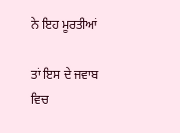ਨੇ ਇਹ ਮੂਰਤੀਆਂ

ਤਾਂ ਇਸ ਦੇ ਜਵਾਬ ਵਿਚ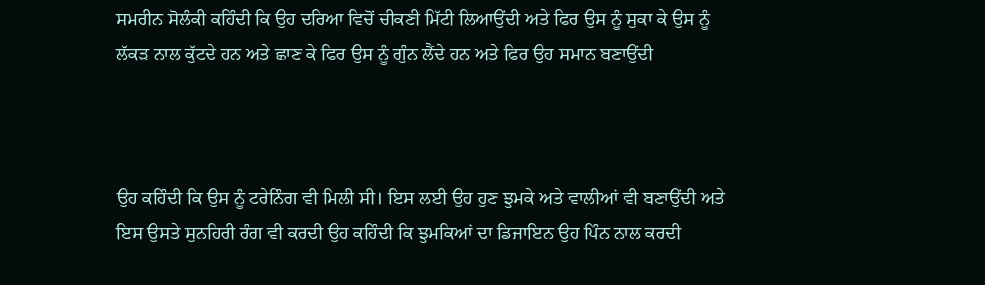ਸਮਰੀਨ ਸੋਲੰਕੀ ਕਹਿੰਦੀ ਕਿ ਉਹ ਦਰਿਆ ਵਿਚੋਂ ਚੀਕਣੀ ਮਿੱਟੀ ਲਿਆਉਂਦੀ ਅਤੇ ਫਿਰ ਉਸ ਨੂੰ ਸੁਕਾ ਕੇ ਉਸ ਨੂੰ ਲੱਕੜ ਨਾਲ ਕੁੱਟਦੇ ਹਨ ਅਤੇ ਛਾਣ ਕੇ ਫਿਰ ਉਸ ਨੂੰ ਗੁੰਨ ਲੈਂਦੇ ਹਨ ਅਤੇ ਫਿਰ ਉਹ ਸਮਾਨ ਬਣਾਉਂਦੀ



ਉਹ ਕਹਿੰਦੀ ਕਿ ਉਸ ਨੂੰ ਟਰੇਨਿੰਗ ਵੀ ਮਿਲੀ ਸੀ। ਇਸ ਲਈ ਉਹ ਹੁਣ ਝੁਮਕੇ ਅਤੇ ਵਾਲੀਆਂ ਵੀ ਬਣਾਉਂਦੀ ਅਤੇ ਇਸ ਉਸਤੇ ਸੁਨਹਿਰੀ ਰੰਗ ਵੀ ਕਰਦੀ ਉਹ ਕਹਿੰਦੀ ਕਿ ਝੁਮਕਿਆਂ ਦਾ ਡਿਜਾਇਨ ਉਹ ਪਿੰਨ ਨਾਲ ਕਰਦੀ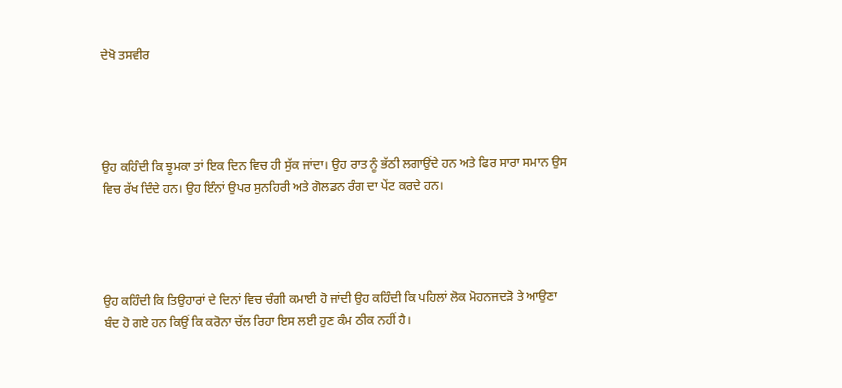ਦੇਖੋ ਤਸਵੀਰ




ਉਹ ਕਹਿੰਦੀ ਕਿ ਝੂਮਕਾ ਤਾਂ ਇਕ ਦਿਨ ਵਿਚ ਹੀ ਸੁੱਕ ਜਾਂਦਾ। ਉਹ ਰਾਤ ਨੂੰ ਭੱਠੀ ਲਗਾਉਂਦੇ ਹਨ ਅਤੇ ਫਿਰ ਸਾਰਾ ਸਮਾਨ ਉਸ ਵਿਚ ਰੱਖ ਦਿੰਦੇ ਹਨ। ਉਹ ਇੰਨਾਂ ਉਪਰ ਸੁਨਹਿਰੀ ਅਤੇ ਗੋਲਡਨ ਰੰਗ ਦਾ ਪੇਂਟ ਕਰਦੇ ਹਨ।




ਉਹ ਕਹਿੰਦੀ ਕਿ ਤਿਉਹਾਰਾਂ ਦੇ ਦਿਨਾਂ ਵਿਚ ਚੰਗੀ ਕਮਾਈ ਹੋ ਜਾਂਦੀ ਉਹ ਕਹਿੰਦੀ ਕਿ ਪਹਿਲਾਂ ਲੋਕ ਮੋਹਨਜਦੜੋ ਤੇ ਆਉਣਾ ਬੰਦ ਹੋ ਗਏ ਹਨ ਕਿਉਂ ਕਿ ਕਰੋਨਾ ਚੱਲ ਰਿਹਾ ਇਸ ਲਈ ਹੁਣ ਕੰਮ ਠੀਕ ਨਹੀਂ ਹੈ।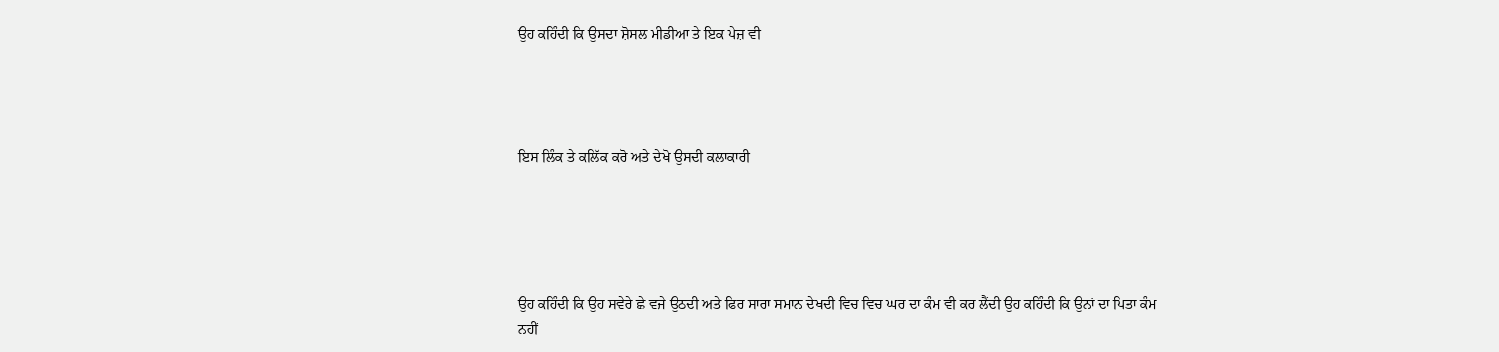ਉਹ ਕਹਿੰਦੀ ਕਿ ਉਸਦਾ ਸ਼ੋਸਲ ਮੀਡੀਆ ਤੇ ਇਕ ਪੇਜ਼ ਵੀ




ਇਸ ਲਿੰਕ ਤੇ ਕਲਿੱਕ ਕਰੋ ਅਤੇ ਦੇਖੋ ਉਸਦੀ ਕਲਾਕਾਰੀ





ਉਹ ਕਹਿੰਦੀ ਕਿ ਉਹ ਸਵੇਰੇ ਛੇ ਵਜੇ ਉਠਦੀ ਅਤੇ ਫਿਰ ਸਾਰਾ ਸਮਾਨ ਦੇਖਦੀ ਵਿਚ ਵਿਚ ਘਰ ਦਾ ਕੰਮ ਵੀ ਕਰ ਲੈਂਦੀ ਉਹ ਕਹਿੰਦੀ ਕਿ ਉਨਾਂ ਦਾ ਪਿਤਾ ਕੰਮ ਨਹੀਂ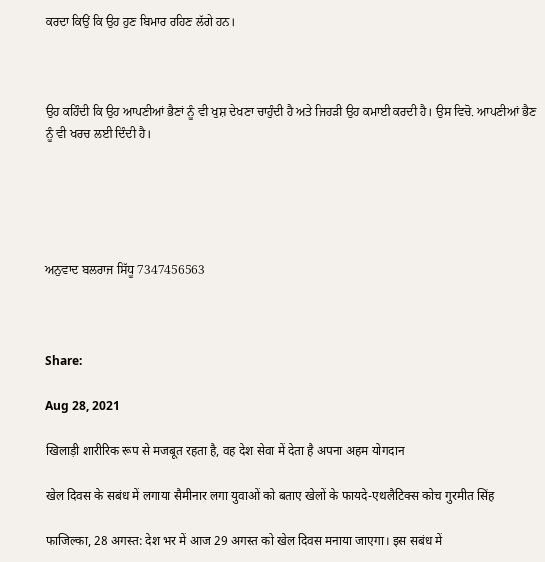ਕਰਦਾ ਕਿਉਂ ਕਿ ਉਹ ਹੁਣ ਬਿਮਾਰ ਰਹਿਣ ਲੱਗੇ ਹਨ।



ਉਹ ਕਹਿੰਦੀ ਕਿ ਉਹ ਆਪਣੀਆਂ ਭੈਣਾਂ ਨੂੰ ਵੀ ਖੁਸ਼ ਦੇਖਣਾ ਚਾਹੁੰਦੀ ਹੈ ਅਤੇ ਜਿਹੜੀ ਉਹ ਕਮਾਈ ਕਰਦੀ ਹੈ। ਉਸ ਵਿਚੋ. ਆਪਣੀਆਂ ਭੈਣ ਨੂੰ ਵੀ ਖਰਚ ਲਈ ਦਿੰਦੀ ਹੈ।





ਅਨੁਵਾਦ ਬਲਰਾਜ ਸਿੱਧੂ 7347456563



Share:

Aug 28, 2021

खिलाड़ी शारीरिक रूप से मजबूत रहता है, वह देश सेवा में देता है अपना अहम योगदान

खेल दिवस के सबंध में लगाया सैमीनार लगा युवाओं को बताए खेलों के फायदे-एथलैटिक्स कोच गुरमीत सिंह

फाजिल्का, 28 अगस्त: देश भर में आज 29 अगस्त को खेल दिवस मनाया जाएगा। इस सबंध में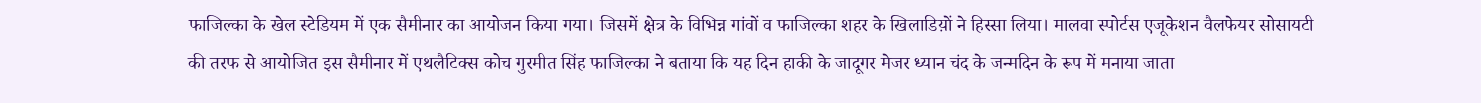फाजिल्का के खेल स्टेडियम में एक सैमीनार का आयोजन किया गया। जिसमें क्षेत्र के विभिन्न गांवों व फाजिल्का शहर के खिलाडिय़ों ने हिस्सा लिया। मालवा स्पोर्टस एजूकेशन वैलफेयर सोसायटी की तरफ से आयोजित इस सैमीनार में एथलैटिक्स कोच गुरमीत सिंह फाजिल्का ने बताया कि यह दिन हाकी के जादूगर मेजर ध्यान चंद के जन्मदिन के रूप में मनाया जाता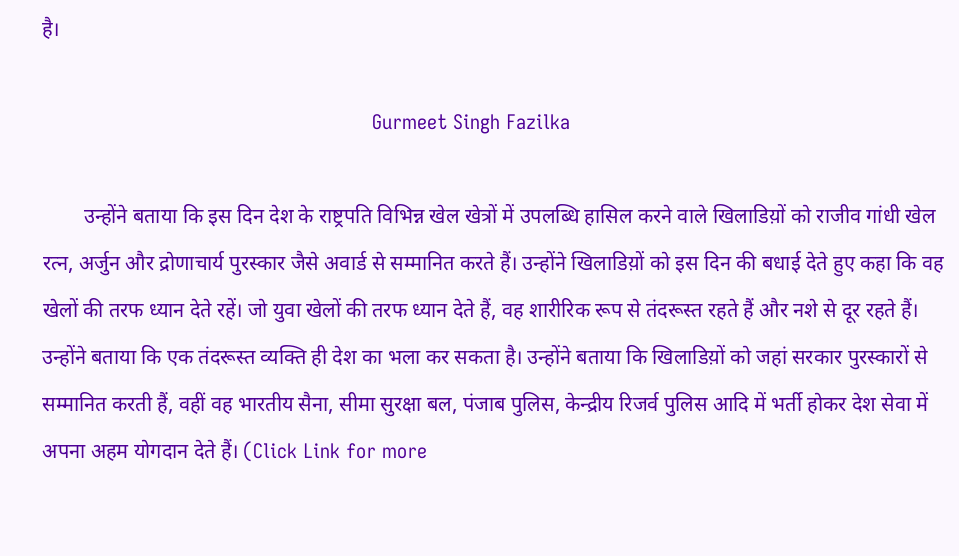है।

                                                       Gurmeet Singh Fazilka

        उन्होंने बताया कि इस दिन देश के राष्ट्रपति विभिन्न खेल खेत्रों में उपलब्धि हासिल करने वाले खिलाडिय़ों को राजीव गांधी खेल रत्न, अर्जुन और द्रोणाचार्य पुरस्कार जैसे अवार्ड से सम्मानित करते हैं। उन्होंने खिलाडिय़ों को इस दिन की बधाई देते हुए कहा कि वह खेलों की तरफ ध्यान देते रहें। जो युवा खेलों की तरफ ध्यान देते हैं, वह शारीरिक रूप से तंदरूस्त रहते हैं और नशे से दूर रहते हैं। उन्होंने बताया कि एक तंदरूस्त व्यक्ति ही देश का भला कर सकता है। उन्होंने बताया कि खिलाडिय़ों को जहां सरकार पुरस्कारों से सम्मानित करती हैं, वहीं वह भारतीय सैना, सीमा सुरक्षा बल, पंजाब पुलिस, केन्द्रीय रिजर्व पुलिस आदि में भर्ती होकर देश सेवा में अपना अहम योगदान देते हैं। (Click Link for more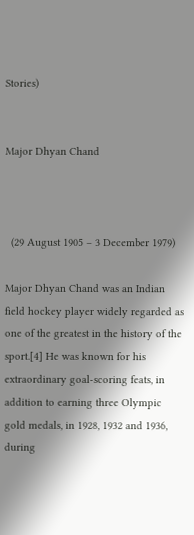Stories)


Major Dhyan Chand



  (29 August 1905 – 3 December 1979)

Major Dhyan Chand was an Indian field hockey player widely regarded as one of the greatest in the history of the sport.[4] He was known for his extraordinary goal-scoring feats, in addition to earning three Olympic gold medals, in 1928, 1932 and 1936, during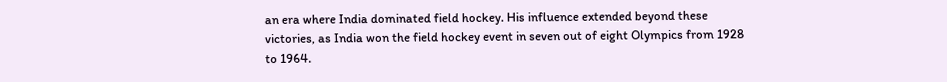an era where India dominated field hockey. His influence extended beyond these victories, as India won the field hockey event in seven out of eight Olympics from 1928 to 1964.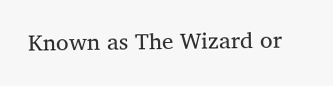Known as The Wizard or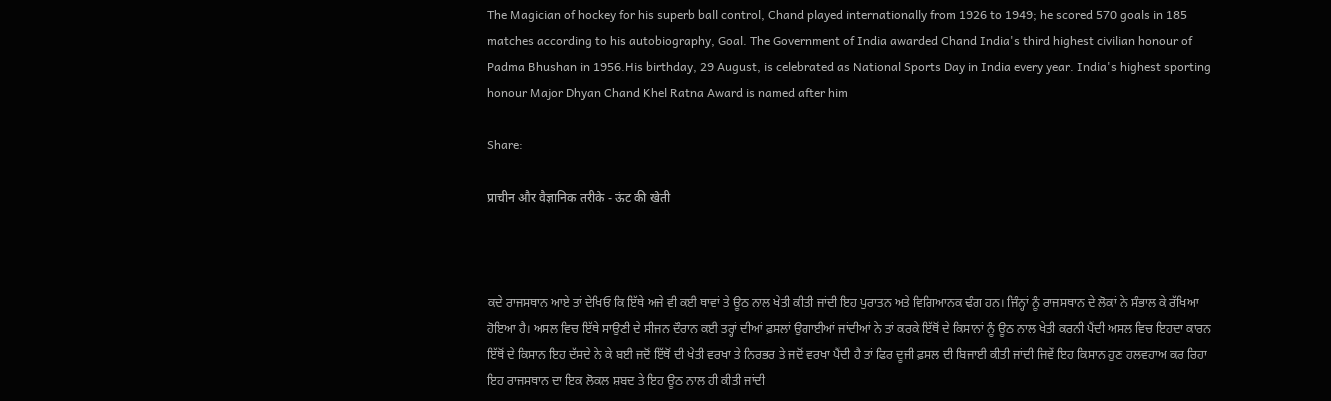The Magician of hockey for his superb ball control, Chand played internationally from 1926 to 1949; he scored 570 goals in 185 matches according to his autobiography, Goal. The Government of India awarded Chand India's third highest civilian honour of Padma Bhushan in 1956.His birthday, 29 August, is celebrated as National Sports Day in India every year. India's highest sporting honour Major Dhyan Chand Khel Ratna Award is named after him

Share:

प्राचीन और वैज्ञानिक तरीके - ऊंट की खेती



ਕਦੇ ਰਾਜਸਥਾਨ ਆਏ ਤਾਂ ਦੇਖਿਓ ਕਿ ਇੱਥੇ ਅਜੇ ਵੀ ਕਈ ਥਾਵਾਂ ਤੇ ਊਠ ਨਾਲ ਖੇਤੀ ਕੀਤੀ ਜਾਂਦੀ ਇਹ ਪੁਰਾਤਨ ਅਤੇ ਵਿਗਿਆਨਕ ਢੰਗ ਹਨ। ਜਿੰਨ੍ਹਾਂ ਨੂੰ ਰਾਜਸਥਾਨ ਦੇ ਲੋਕਾਂ ਨੇ ਸੰਭਾਲ ਕੇ ਰੱਖਿਆ ਹੋਇਆ ਹੈ। ਅਸਲ ਵਿਚ ਇੱਥੇ ਸਾਉਣੀ ਦੇ ਸੀਜਨ ਦੌਰਾਨ ਕਈ ਤਰ੍ਹਾਂ ਦੀਆਂ ਫ਼ਸਲਾਂ ਉਗਾਈਆਂ ਜਾਂਦੀਆਂ ਨੇ ਤਾਂ ਕਰਕੇ ਇੱਥੋਂ ਦੇ ਕਿਸਾਨਾਂ ਨੂੰ ਊਠ ਨਾਲ ਖੇਤੀ ਕਰਨੀ ਪੈਂਦੀ ਅਸਲ ਵਿਚ ਇਹਦਾ ਕਾਰਨ ਇੱਥੋਂ ਦੇ ਕਿਸਾਨ ਇਹ ਦੱਸਦੇ ਨੇ ਕੇ ਬਈ ਜਦੋਂ ਇੱਥੋਂ ਦੀ ਖੇਤੀ ਵਰਖਾ ਤੇ ਨਿਰਭਰ ਤੇ ਜਦੋਂ ਵਰਖਾ ਪੈਂਦੀ ਹੈ ਤਾਂ ਫਿਰ ਦੂਜੀ ਫ਼ਸਲ ਦੀ ਬਿਜਾਈ ਕੀਤੀ ਜਾਂਦੀ ਜਿਵੇਂ ਇਹ ਕਿਸਾਨ ਹੁਣ ਹਲਵਹਾਅ ਕਰ ਰਿਹਾ ਇਹ ਰਾਜਸਥਾਨ ਦਾ ਇਕ ਲੋਕਲ ਸ਼ਬਦ ਤੇ ਇਹ ਊਠ ਨਾਲ ਹੀ ਕੀਤੀ ਜਾਂਦੀ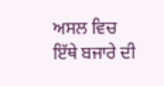ਅਸਲ ਵਿਚ ਇੱਥੇ ਬਜਾਰੇ ਦੀ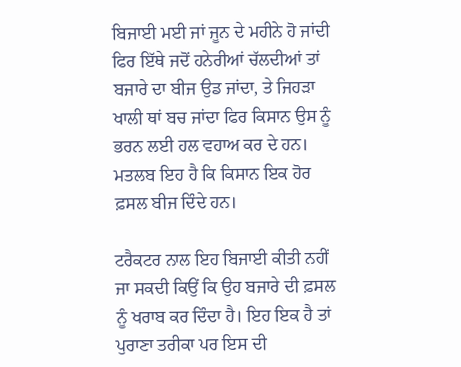ਬਿਜਾਈ ਮਈ ਜਾਂ ਜੂਨ ਦੇ ਮਹੀਨੇ ਹੋ ਜਾਂਦੀ ਫਿਰ ਇੱਥੇ ਜਦੋਂ ਹਨੇਰੀਆਂ ਚੱਲਦੀਆਂ ਤਾਂ ਬਜਾਰੇ ਦਾ ਬੀਜ ਉਡ ਜਾਂਦਾ, ਤੇ ਜਿਹੜਾ ਖਾਲੀ ਥਾਂ ਬਚ ਜਾਂਦਾ ਫਿਰ ਕਿਸਾਨ ਉਸ ਨੂੰ ਭਰਨ ਲਈ ਹਲ ਵਹਾਅ ਕਰ ਦੇ ਹਨ। ਮਤਲਬ ਇਹ ਹੈ ਕਿ ਕਿਸਾਨ ਇਕ ਹੋਰ ਫ਼ਸਲ ਬੀਜ ਦਿੰਦੇ ਹਨ।

ਟਰੈਕਟਰ ਨਾਲ ਇਹ ਬਿਜਾਈ ਕੀਤੀ ਨਹੀਂ ਜਾ ਸਕਦੀ ਕਿਉਂ ਕਿ ਉਹ ਬਜਾਰੇ ਦੀ ਫ਼ਸਲ ਨੂੰ ਖਰਾਬ ਕਰ ਦਿੰਦਾ ਹੈ। ਇਹ ਇਕ ਹੈ ਤਾਂ ਪੁਰਾਣਾ ਤਰੀਕਾ ਪਰ ਇਸ ਦੀ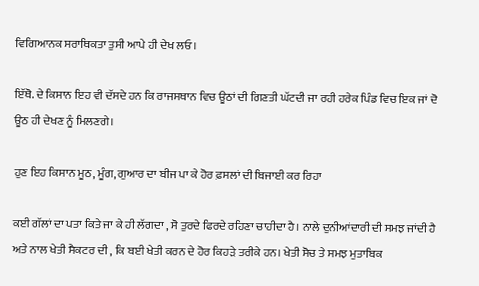ਵਿਗਿਆਨਕ ਸਰਾਥਿਕਤਾ ਤੁਸੀ ਆਪੇ ਹੀ ਦੇਖ ਲਓ।

ਇੱਥੋ. ਦੇ ਕਿਸਾਨ ਇਹ ਵੀ ਦੱਸਦੇ ਹਨ ਕਿ ਰਾਜਸਥਾਨ ਵਿਚ ਊਠਾਂ ਦੀ ਗਿਣਤੀ ਘੱਟਦੀ ਜਾ ਰਹੀ ਹਰੇਕ ਪਿੰਡ ਵਿਚ ਇਕ ਜਾਂ ਦੋ ਊਠ ਹੀ ਦੇਖਣ ਨੂੰ ਮਿਲਣਗੇ।

ਹੁਣ ਇਹ ਕਿਸਾਨ ਮੂਠ, ਮੂੰਗ, ਗੁਆਰ ਦਾ ਬੀਜ ਪਾ ਕੇ ਹੋਰ ਫ਼ਸਲਾਂ ਦੀ ਬਿਜਾਈ ਕਰ ਰਿਹਾ

ਕਈ ਗੱਲਾਂ ਦਾ ਪਤਾ ਕਿਤੇ ਜਾ ਕੇ ਹੀ ਲੱਗਦਾ , ਸੋ ਤੁਰਦੇ ਫਿਰਦੇ ਰਹਿਣਾ ਚਾਹੀਦਾ ਹੈ। ਨਾਲੇ ਦੁਨੀਆਂਦਾਰੀ ਦੀ ਸਮਝ ਜਾਂਦੀ ਹੈ ਅਤੇ ਨਾਲ ਖੇਤੀ ਸੈਕਟਰ ਦੀ , ਕਿ ਬਈ ਖੇਤੀ ਕਰਨ ਦੇ ਹੋਰ ਕਿਹੜੇ ਤਰੀਕੇ ਹਨ। ਖੇਤੀ ਸੋਚ ਤੇ ਸਮਝ ਮੁਤਾਬਿਕ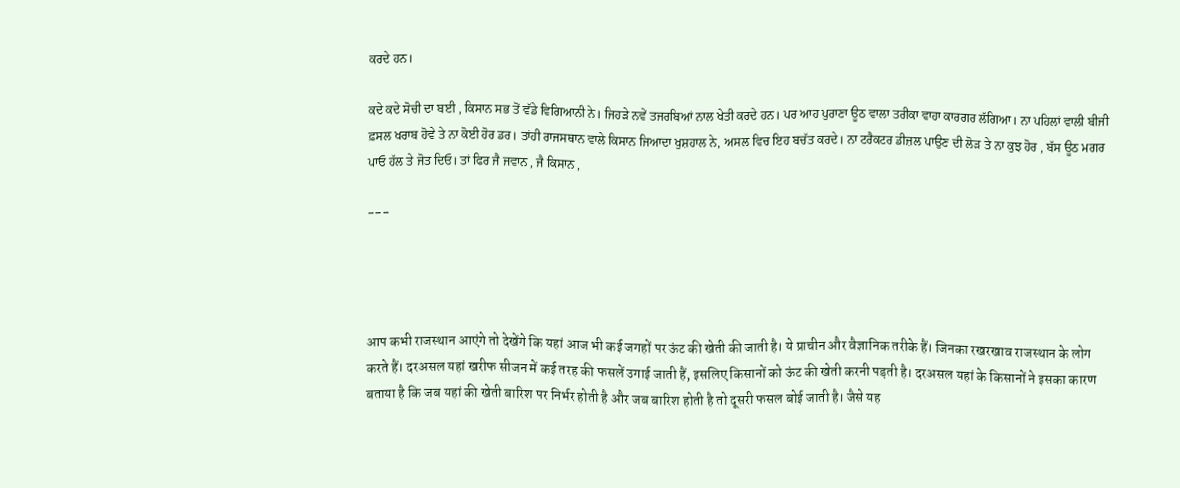ਕਰਦੇ ਹਨ।

ਕਦੇ ਕਦੇ ਸੋਚੀ ਦਾ ਬਈ , ਕਿਸਾਨ ਸਭ ਤੋਂ ਵੱਡੇ ਵਿਗਿਆਨੀ ਨੇ। ਜਿਹੜੇ ਨਵੇਂ ਤਜਰਬਿਆਂ ਨਾਲ ਖੇਤੀ ਕਰਦੇ ਹਨ। ਪਰ ਆਹ ਪੁਰਾਣਾ ਊਠ ਵਾਲਾ ਤਰੀਕਾ ਵਾਹਾ ਕਾਰਗਰ ਲੱਗਿਆ। ਨਾ ਪਹਿਲਾਂ ਵਾਲੀ ਬੀਜੀ ਫ਼ਸਲ ਖਰਾਬ ਹੋਵੇ ਤੇ ਨਾ ਕੋਈ ਹੋਰ ਡਰ। ਤਾਂਹੀ ਰਾਜਸਥਾਨ ਵਾਲੇ ਕਿਸਾਨ ਜਿਆਦਾ ਖੁਸ਼ਹਾਲ ਨੇ, ਅਸਲ ਵਿਚ ਇਹ ਬਚੱਤ ਕਰਦੇ। ਨਾ ਟਰੈਕਟਰ ਡੀਜ਼ਲ ਪਾਉਣ ਦੀ ਲੋੜ ਤੇ ਨਾ ਕੁਝ ਹੋਰ , ਬੱਸ ਊਠ ਮਗਰ ਪਾਓ ਹੱਲ ਤੇ ਜੋਤ ਦਿਓ। ਤਾਂ ਫਿਰ ਜੈ ਜਵਾਨ , ਜੈ ਕਿਸਾਨ ,

---




आप कभी राजस्थान आएंगे तो देखेंगे कि यहां आज भी कई जगहों पर ऊंट की खेती की जाती है। ये प्राचीन और वैज्ञानिक तरीके हैं। जिनका रखरखाव राजस्थान के लोग करते हैं। दरअसल यहां खरीफ सीजन में कई तरह की फसलें उगाई जाती हैं, इसलिए किसानों को ऊंट की खेती करनी पड़ती है। दरअसल यहां के किसानों ने इसका कारण बताया है कि जब यहां की खेती बारिश पर निर्भर होती है और जब बारिश होती है तो दूसरी फसल बोई जाती है। जैसे यह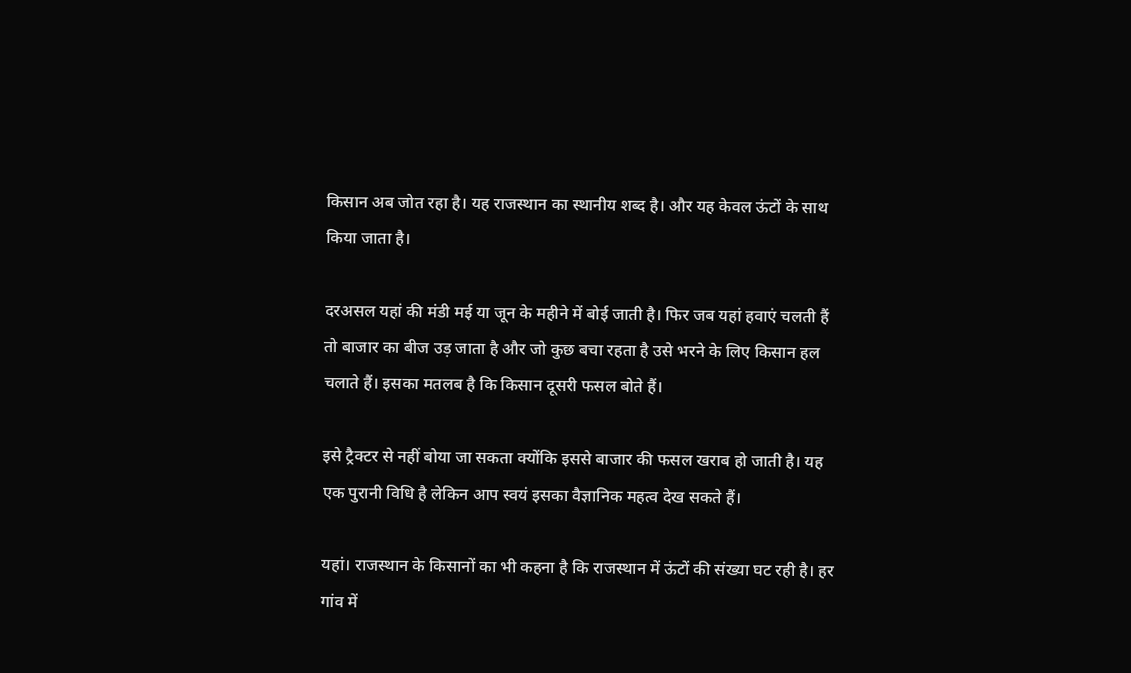किसान अब जोत रहा है। यह राजस्थान का स्थानीय शब्द है। और यह केवल ऊंटों के साथ किया जाता है।

दरअसल यहां की मंडी मई या जून के महीने में बोई जाती है। फिर जब यहां हवाएं चलती हैं तो बाजार का बीज उड़ जाता है और जो कुछ बचा रहता है उसे भरने के लिए किसान हल चलाते हैं। इसका मतलब है कि किसान दूसरी फसल बोते हैं।

इसे ट्रैक्टर से नहीं बोया जा सकता क्योंकि इससे बाजार की फसल खराब हो जाती है। यह एक पुरानी विधि है लेकिन आप स्वयं इसका वैज्ञानिक महत्व देख सकते हैं।

यहां। राजस्थान के किसानों का भी कहना है कि राजस्थान में ऊंटों की संख्या घट रही है। हर गांव में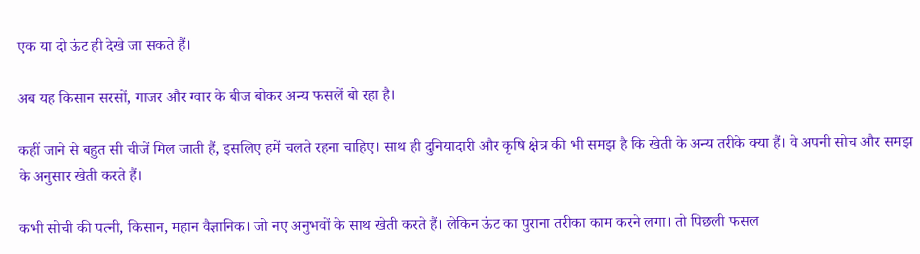एक या दो ऊंट ही देखे जा सकते हैं।

अब यह किसान सरसों, गाजर और ग्वार के बीज बोकर अन्य फसलें बो रहा है।

कहीं जाने से बहुत सी चीजें मिल जाती हैं, इसलिए हमें चलते रहना चाहिए। साथ ही दुनियादारी और कृषि क्षेत्र की भी समझ है कि खेती के अन्य तरीके क्या हैं। वे अपनी सोच और समझ के अनुसार खेती करते हैं।

कभी सोची की पत्नी, किसान, महान वैज्ञानिक। जो नए अनुभवों के साथ खेती करते हैं। लेकिन ऊंट का पुराना तरीका काम करने लगा। तो पिछली फसल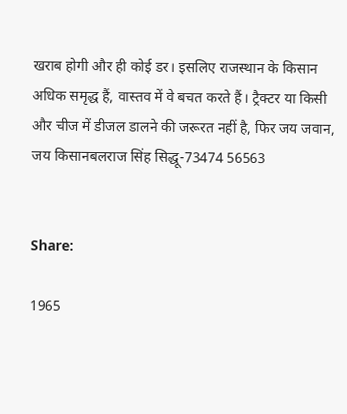खराब होगी और ही कोई डर। इसलिए राजस्थान के किसान अधिक समृद्ध हैं, वास्तव में वे बचत करते हैं। ट्रैक्टर या किसी और चीज में डीजल डालने की जरूरत नहीं है, फिर जय जवान, जय किसानबलराज सिंह सिद्धू-73474 56563


Share:

1965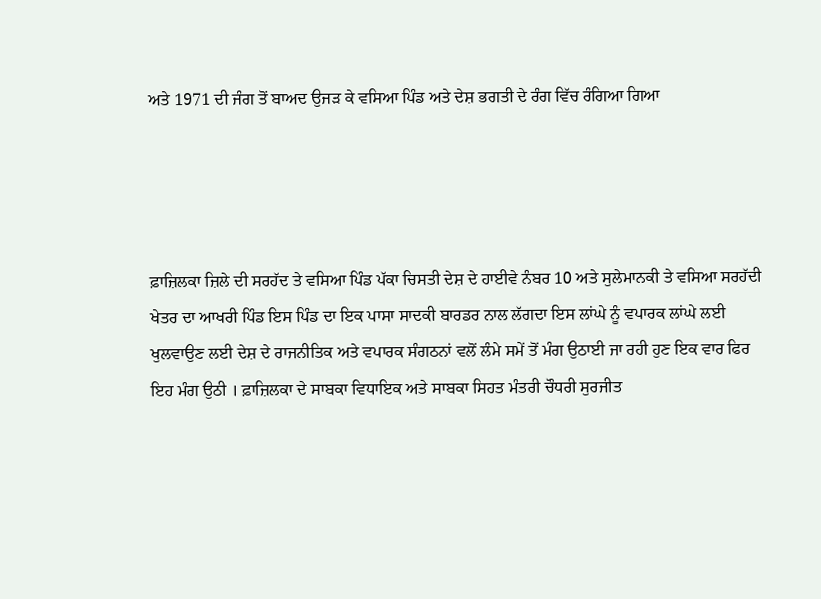ਅਤੇ 1971 ਦੀ ਜੰਗ ਤੋਂ ਬਾਅਦ ਉਜੜ ਕੇ ਵਸਿਆ ਪਿੰਡ ਅਤੇ ਦੇਸ਼ ਭਗਤੀ ਦੇ ਰੰਗ ਵਿੱਚ ਰੰਗਿਆ ਗਿਆ




ਫ਼ਾਜ਼ਿਲਕਾ ਜ਼ਿਲੇ ਦੀ ਸਰਹੱਦ ਤੇ ਵਸਿਆ ਪਿੰਡ ਪੱਕਾ ਚਿਸਤੀ ਦੇਸ਼ ਦੇ ਹਾਈਵੇ ਨੰਬਰ 10 ਅਤੇ ਸੁਲੇਮਾਨਕੀ ਤੇ ਵਸਿਆ ਸਰਹੱਦੀ ਖੇਤਰ ਦਾ ਆਖਰੀ ਪਿੰਡ ਇਸ ਪਿੰਡ ਦਾ ਇਕ ਪਾਸਾ ਸਾਦਕੀ ਬਾਰਡਰ ਨਾਲ ਲੱਗਦਾ ਇਸ ਲਾਂਘੇ ਨੂੰ ਵਪਾਰਕ ਲਾਂਘੇ ਲਈ ਖੁਲਵਾਉਣ ਲਈ ਦੇਸ਼ ਦੇ ਰਾਜਨੀਤਿਕ ਅਤੇ ਵਪਾਰਕ ਸੰਗਠਨਾਂ ਵਲੋਂ ਲੰਮੇ ਸਮੇਂ ਤੋਂ ਮੰਗ ਉਠਾਈ ਜਾ ਰਹੀ ਹੁਣ ਇਕ ਵਾਰ ਫਿਰ ਇਹ ਮੰਗ ਉਠੀ । ਫ਼ਾਜ਼ਿਲਕਾ ਦੇ ਸਾਬਕਾ ਵਿਧਾਇਕ ਅਤੇ ਸਾਬਕਾ ਸਿਹਤ ਮੰਤਰੀ ਚੌਧਰੀ ਸੁਰਜੀਤ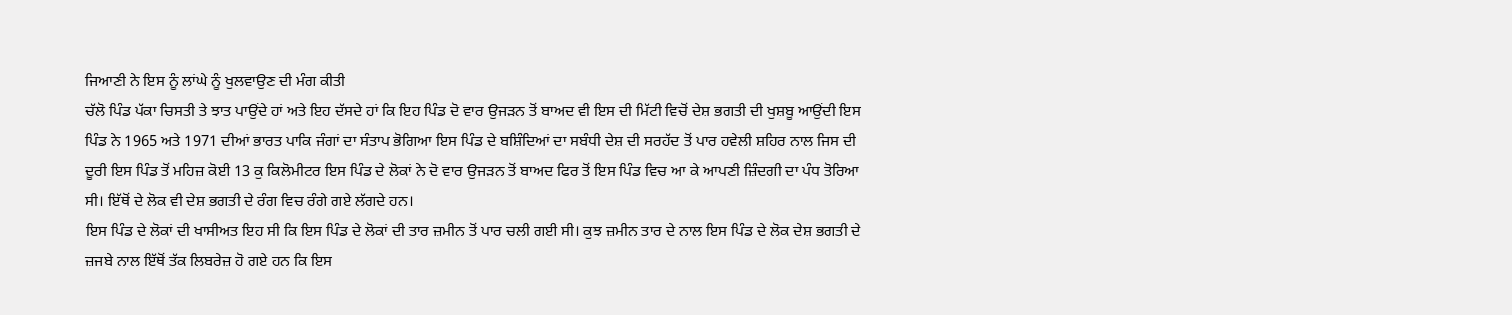ਜਿਆਣੀ ਨੇ ਇਸ ਨੂੰ ਲਾਂਘੇ ਨੂੰ ਖੁਲਵਾਉਣ ਦੀ ਮੰਗ ਕੀਤੀ
ਚੱਲੋ ਪਿੰਡ ਪੱਕਾ ਚਿਸਤੀ ਤੇ ਝਾਤ ਪਾਉਂਦੇ ਹਾਂ ਅਤੇ ਇਹ ਦੱਸਦੇ ਹਾਂ ਕਿ ਇਹ ਪਿੰਡ ਦੋ ਵਾਰ ਉਜੜਨ ਤੋਂ ਬਾਅਦ ਵੀ ਇਸ ਦੀ ਮਿੱਟੀ ਵਿਚੋਂ ਦੇਸ਼ ਭਗਤੀ ਦੀ ਖੁਸ਼ਬੂ ਆਉਂਦੀ ਇਸ ਪਿੰਡ ਨੇ 1965 ਅਤੇ 1971 ਦੀਆਂ ਭਾਰਤ ਪਾਕਿ ਜੰਗਾਂ ਦਾ ਸੰਤਾਪ ਭੋਗਿਆ ਇਸ ਪਿੰਡ ਦੇ ਬਸ਼ਿੰਦਿਆਂ ਦਾ ਸਬੰਧੀ ਦੇਸ਼ ਦੀ ਸਰਹੱਦ ਤੋਂ ਪਾਰ ਹਵੇਲੀ ਸ਼ਹਿਰ ਨਾਲ ਜਿਸ ਦੀ ਦੂਰੀ ਇਸ ਪਿੰਡ ਤੋਂ ਮਹਿਜ਼ ਕੋਈ 13 ਕੁ ਕਿਲੋਮੀਟਰ ਇਸ ਪਿੰਡ ਦੇ ਲੋਕਾਂ ਨੇ ਦੋ ਵਾਰ ਉਜੜਨ ਤੋਂ ਬਾਅਦ ਫਿਰ ਤੋਂ ਇਸ ਪਿੰਡ ਵਿਚ ਆ ਕੇ ਆਪਣੀ ਜ਼ਿੰਦਗੀ ਦਾ ਪੰਧ ਤੋਰਿਆ ਸੀ। ਇੱਥੋਂ ਦੇ ਲੋਕ ਵੀ ਦੇਸ਼ ਭਗਤੀ ਦੇ ਰੰਗ ਵਿਚ ਰੰਗੇ ਗਏ ਲੱਗਦੇ ਹਨ।
ਇਸ ਪਿੰਡ ਦੇ ਲੋਕਾਂ ਦੀ ਖਾਸੀਅਤ ਇਹ ਸੀ ਕਿ ਇਸ ਪਿੰਡ ਦੇ ਲੋਕਾਂ ਦੀ ਤਾਰ ਜ਼ਮੀਨ ਤੋਂ ਪਾਰ ਚਲੀ ਗਈ ਸੀ। ਕੁਝ ਜ਼ਮੀਨ ਤਾਰ ਦੇ ਨਾਲ ਇਸ ਪਿੰਡ ਦੇ ਲੋਕ ਦੇਸ਼ ਭਗਤੀ ਦੇ ਜ਼ਜਬੇ ਨਾਲ ਇੱਥੋਂ ਤੱਕ ਲਿਬਰੇਜ਼ ਹੋ ਗਏ ਹਨ ਕਿ ਇਸ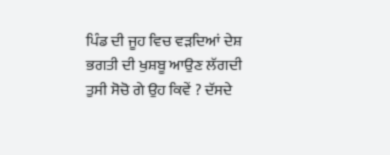ਪਿੰਡ ਦੀ ਜੂਹ ਵਿਚ ਵੜਦਿਆਂ ਦੇਸ਼ ਭਗਤੀ ਦੀ ਖੁਸ਼ਬੂ ਆਉਣ ਲੱਗਦੀ ਤੁਸੀ ਸੋਚੋ ਗੇ ਉਹ ਕਿਵੇਂ ? ਦੱਸਦੇ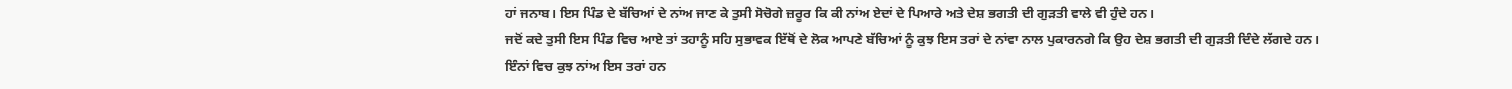ਹਾਂ ਜਨਾਬ। ਇਸ ਪਿੰਡ ਦੇ ਬੱਚਿਆਂ ਦੇ ਨਾਂਅ ਜਾਣ ਕੇ ਤੁਸੀ ਸੋਚੋਗੇ ਜ਼ਰੂਰ ਕਿ ਕੀ ਨਾਂਅ ਏਦਾਂ ਦੇ ਪਿਆਰੇ ਅਤੇ ਦੇਸ਼ ਭਗਤੀ ਦੀ ਗੁੜਤੀ ਵਾਲੇ ਵੀ ਹੁੰਦੇ ਹਨ।
ਜਦੋਂ ਕਦੇ ਤੁਸੀ ਇਸ ਪਿੰਡ ਵਿਚ ਆਏ ਤਾਂ ਤਹਾਨੂੰ ਸਹਿ ਸੁਭਾਵਕ ਇੱਥੋਂ ਦੇ ਲੋਕ ਆਪਣੇ ਬੱਚਿਆਂ ਨੂੰ ਕੁਝ ਇਸ ਤਰਾਂ ਦੇ ਨਾਂਵਾ ਨਾਲ ਪੁਕਾਰਨਗੇ ਕਿ ਉਹ ਦੇਸ਼ ਭਗਤੀ ਦੀ ਗੁੜਤੀ ਦਿੰਦੇ ਲੱਗਦੇ ਹਨ।
ਇੰਨਾਂ ਵਿਚ ਕੁਝ ਨਾਂਅ ਇਸ ਤਰਾਂ ਹਨ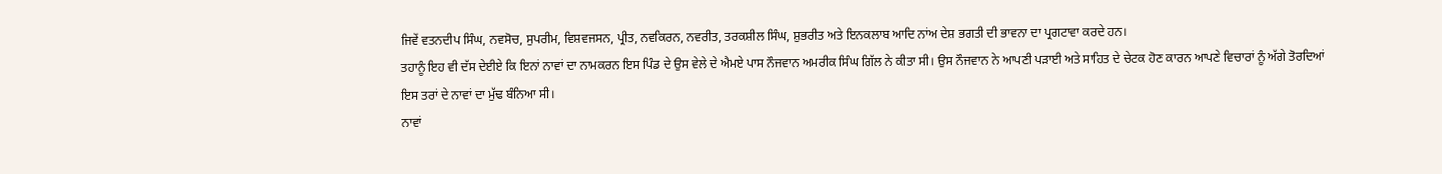ਜਿਵੇਂ ਵਤਨਦੀਪ ਸਿੰਘ, ਨਵਸੋਚ, ਸੁਪਰੀਮ, ਵਿਸ਼ਵਜਸਨ, ਪ੍ਰੀਤ, ਨਵਕਿਰਨ, ਨਵਰੀਤ, ਤਰਕਸ਼ੀਲ ਸਿੰਘ, ਸ਼ੁਭਰੀਤ ਅਤੇ ਇਨਕਲਾਬ ਆਦਿ ਨਾਂਅ ਦੇਸ਼ ਭਗਤੀ ਦੀ ਭਾਵਨਾ ਦਾ ਪ੍ਰਗਟਾਵਾ ਕਰਦੇ ਹਨ।
ਤਹਾਨੂੰ ਇਹ ਵੀ ਦੱਸ ਦੇਈਏ ਕਿ ਇਨਾਂ ਨਾਵਾਂ ਦਾ ਨਾਮਕਰਨ ਇਸ ਪਿੰਡ ਦੇ ਉਸ ਵੇਲੇ ਦੇ ਐਮਏ ਪਾਸ ਨੌਜਵਾਨ ਅਮਰੀਕ ਸਿੰਘ ਗਿੱਲ ਨੇ ਕੀਤਾ ਸੀ। ਉਸ ਨੌਜਵਾਨ ਨੇ ਆਪਣੀ ਪੜਾਈ ਅਤੇ ਸਾਹਿਤ ਦੇ ਚੇਟਕ ਹੋਣ ਕਾਰਨ ਆਪਣੇ ਵਿਚਾਰਾਂ ਨੂੰ ਅੱਗੇ ਤੋਰਦਿਆਂ ਇਸ ਤਰਾਂ ਦੇ ਨਾਵਾਂ ਦਾ ਮੁੱਢ ਬੰਨਿਆ ਸੀ।
ਨਾਵਾਂ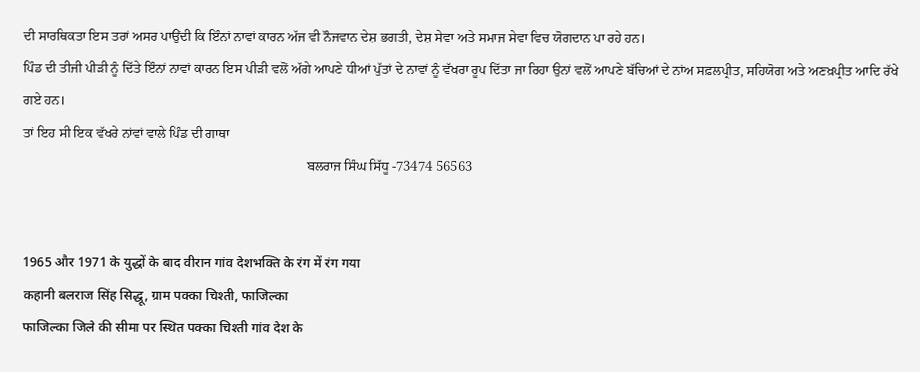ਦੀ ਸਾਰਥਿਕਤਾ ਇਸ ਤਰਾਂ ਅਸਰ ਪਾਉਂਦੀ ਕਿ ਇੰਨਾਂ ਨਾਵਾਂ ਕਾਰਨ ਅੱਜ ਵੀ ਨੌਜਵਾਨ ਦੇਸ਼ ਭਗਤੀ, ਦੇਸ਼ ਸੇਵਾ ਅਤੇ ਸਮਾਜ ਸੇਵਾ ਵਿਚ ਯੋਗਦਾਨ ਪਾ ਰਹੇ ਹਨ।
ਪਿੰਡ ਦੀ ਤੀਜੀ ਪੀੜੀ ਨੂੰ ਦਿੱਤੇ ਇੰਨਾਂ ਨਾਵਾਂ ਕਾਰਨ ਇਸ ਪੀੜੀ ਵਲੋਂ ਅੱਗੇ ਆਪਣੇ ਧੀਆਂ ਪੁੱਤਾਂ ਦੇ ਨਾਵਾਂ ਨੂੰ ਵੱਖਰਾ ਰੂਪ ਦਿੱਤਾ ਜਾ ਰਿਹਾ ਉਨਾਂ ਵਲੋਂ ਆਪਣੇ ਬੱਚਿਆਂ ਦੇ ਨਾਂਅ ਸਫ਼ਲਪ੍ਰੀਤ, ਸਹਿਯੋਗ ਅਤੇ ਅਣਖ਼ਪ੍ਰੀਤ ਆਦਿ ਰੱਖੇ ਗਏ ਹਨ।
ਤਾਂ ਇਹ ਸੀ ਇਕ ਵੱਖਰੇ ਨਾਂਵਾਂ ਵਾਲੇ ਪਿੰਡ ਦੀ ਗਾਥਾ
                                                                                    ਬਲਰਾਜ ਸਿੰਘ ਸਿੱਧੂ -73474 56563


1965 और 1971 के युद्धों के बाद वीरान गांव देशभक्ति के रंग में रंग गया
कहानी बलराज सिंह सिद्धू, ग्राम पक्का चिश्ती, फाजिल्का
फाजिल्का जिले की सीमा पर स्थित पक्का चिश्ती गांव देश के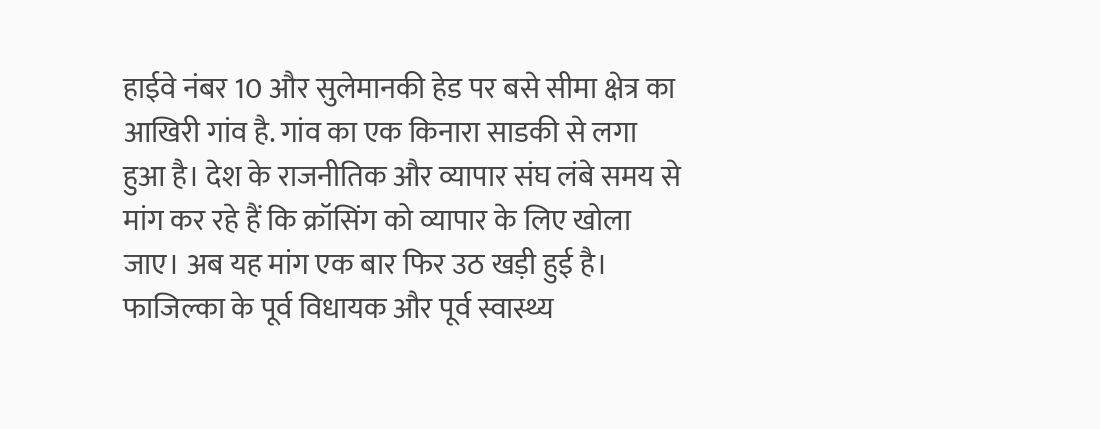हाईवे नंबर 10 और सुलेमानकी हेड पर बसे सीमा क्षेत्र का आखिरी गांव है. गांव का एक किनारा साडकी से लगा हुआ है। देश के राजनीतिक और व्यापार संघ लंबे समय से मांग कर रहे हैं कि क्रॉसिंग को व्यापार के लिए खोला जाए। अब यह मांग एक बार फिर उठ खड़ी हुई है। फाजिल्का के पूर्व विधायक और पूर्व स्वास्थ्य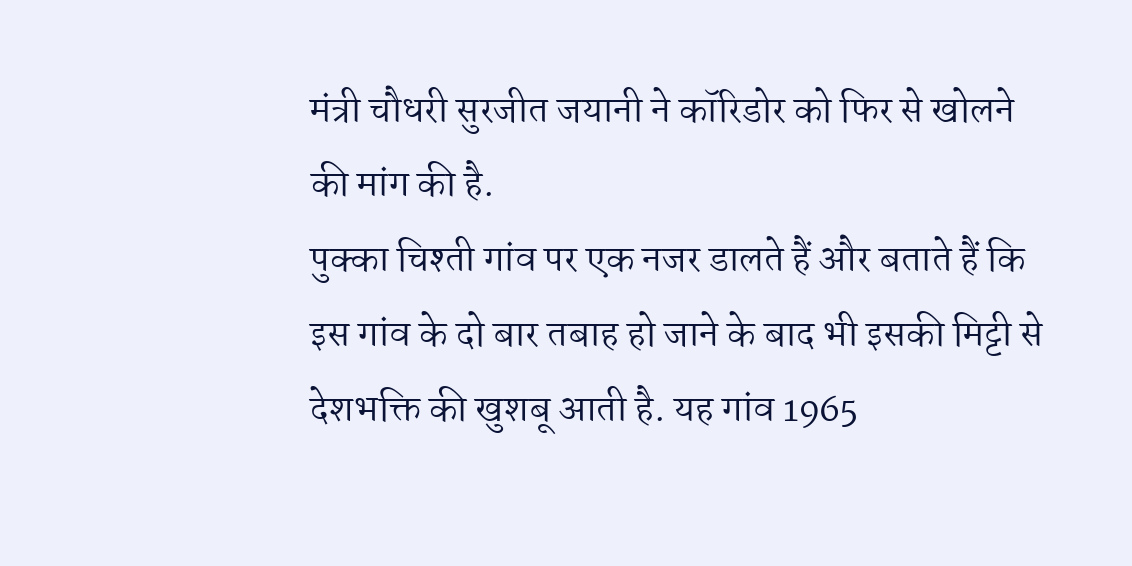मंत्री चौधरी सुरजीत जयानी ने कॉरिडोर को फिर से खोलने की मांग की है.
पुक्का चिश्ती गांव पर एक नजर डालते हैं और बताते हैं कि इस गांव के दो बार तबाह हो जाने के बाद भी इसकी मिट्टी से देशभक्ति की खुशबू आती है. यह गांव 1965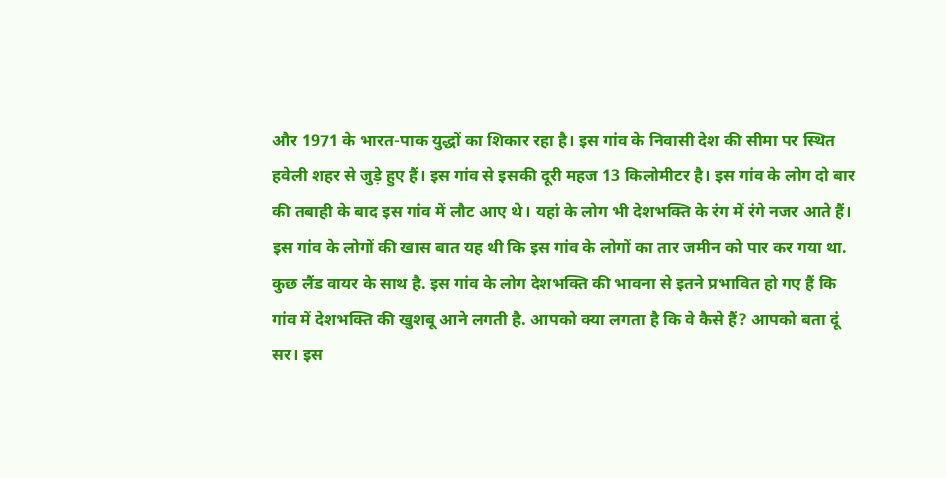और 1971 के भारत-पाक युद्धों का शिकार रहा है। इस गांव के निवासी देश की सीमा पर स्थित हवेली शहर से जुड़े हुए हैं। इस गांव से इसकी दूरी महज 13 किलोमीटर है। इस गांव के लोग दो बार की तबाही के बाद इस गांव में लौट आए थे। यहां के लोग भी देशभक्ति के रंग में रंगे नजर आते हैं।
इस गांव के लोगों की खास बात यह थी कि इस गांव के लोगों का तार जमीन को पार कर गया था. कुछ लैंड वायर के साथ है. इस गांव के लोग देशभक्ति की भावना से इतने प्रभावित हो गए हैं कि गांव में देशभक्ति की खुशबू आने लगती है. आपको क्या लगता है कि वे कैसे हैं? आपको बता दूं सर। इस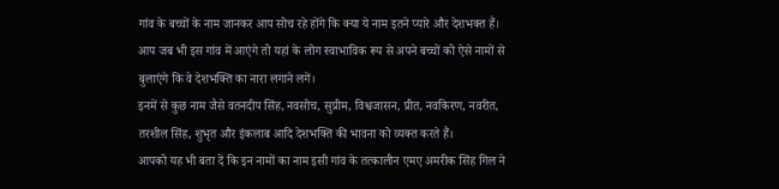गांव के बच्चों के नाम जानकर आप सोच रहे होंगे कि क्या ये नाम इतने प्यारे और देशभक्त हैं।
आप जब भी इस गांव में आएंगे तो यहां के लोग स्वाभाविक रूप से अपने बच्चों को ऐसे नामों से बुलाएंगे कि वे देशभक्ति का नारा लगाने लगें।
इनमें से कुछ नाम जैसे वतनदीप सिंह, नवसोच, सुप्रीम, विश्वजासन, प्रीत, नवकिरण, नवरीत, तरशील सिंह, शुभृत और इंकलाब आदि देशभक्ति की भावना को व्यक्त करते हैं।
आपको यह भी बता दें कि इन नामों का नाम इसी गांव के तत्कालीन एमए अमरीक सिंह गिल ने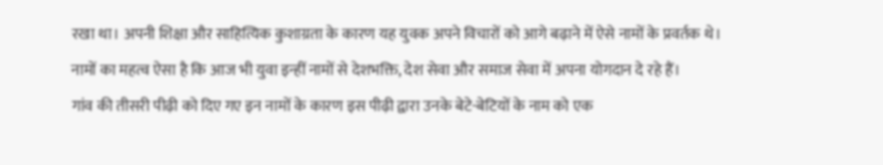रखा था। अपनी शिक्षा और साहित्यिक कुशाग्रता के कारण यह युवक अपने विचारों को आगे बढ़ाने में ऐसे नामों के प्रवर्तक थे।
नामों का महत्व ऐसा है कि आज भी युवा इन्हीं नामों से देशभक्ति, देश सेवा और समाज सेवा में अपना योगदान दे रहे हैं।
गांव की तीसरी पीढ़ी को दिए गए इन नामों के कारण इस पीढ़ी द्वारा उनके बेटे-बेटियों के नाम को एक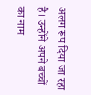अलग रूप दिया जा रहा है। उन्होंने अपने बच्चों का नाम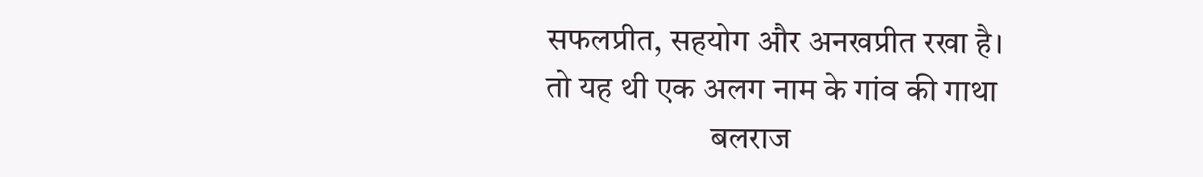सफलप्रीत, सहयोग और अनखप्रीत रखा है।
तो यह थी एक अलग नाम के गांव की गाथा
                         बलराज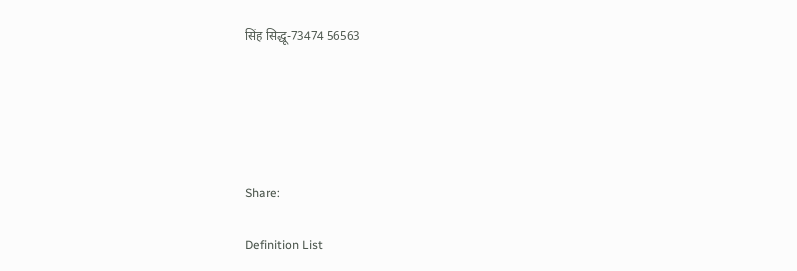सिंह सिद्धू-73474 56563





Share:

Definition List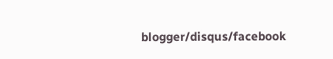blogger/disqus/facebook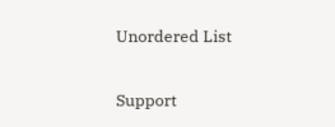Unordered List

Support